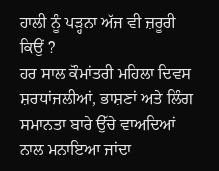ਹਾਲੀ ਨੂੰ ਪੜ੍ਹਨਾ ਅੱਜ ਵੀ ਜ਼ਰੂਰੀ ਕਿਉਂ ?
ਹਰ ਸਾਲ ਕੌਮਾਂਤਰੀ ਮਹਿਲਾ ਦਿਵਸ ਸ਼ਰਧਾਂਜਲੀਆਂ, ਭਾਸ਼ਣਾਂ ਅਤੇ ਲਿੰਗ ਸਮਾਨਤਾ ਬਾਰੇ ਉੱਚੇ ਵਾਅਦਿਆਂ ਨਾਲ ਮਨਾਇਆ ਜਾਂਦਾ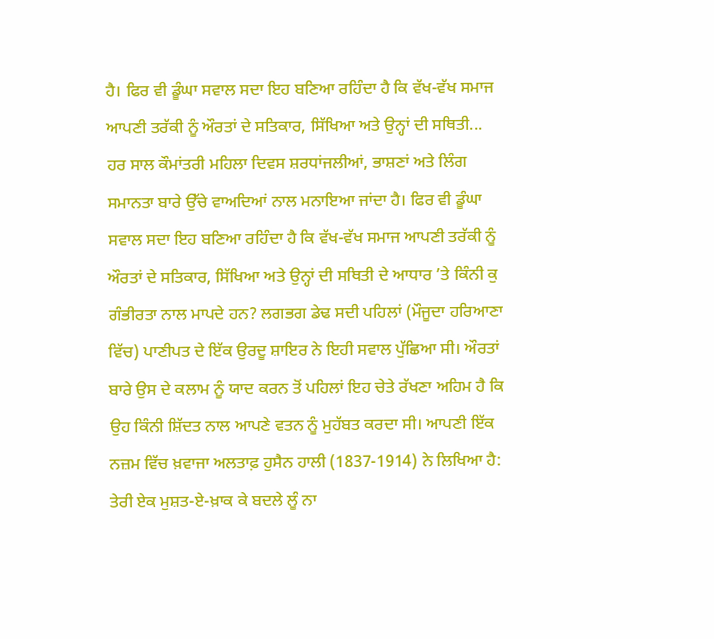ਹੈ। ਫਿਰ ਵੀ ਡੂੰਘਾ ਸਵਾਲ ਸਦਾ ਇਹ ਬਣਿਆ ਰਹਿੰਦਾ ਹੈ ਕਿ ਵੱਖ-ਵੱਖ ਸਮਾਜ ਆਪਣੀ ਤਰੱਕੀ ਨੂੰ ਔਰਤਾਂ ਦੇ ਸਤਿਕਾਰ, ਸਿੱਖਿਆ ਅਤੇ ਉਨ੍ਹਾਂ ਦੀ ਸਥਿਤੀ...
ਹਰ ਸਾਲ ਕੌਮਾਂਤਰੀ ਮਹਿਲਾ ਦਿਵਸ ਸ਼ਰਧਾਂਜਲੀਆਂ, ਭਾਸ਼ਣਾਂ ਅਤੇ ਲਿੰਗ ਸਮਾਨਤਾ ਬਾਰੇ ਉੱਚੇ ਵਾਅਦਿਆਂ ਨਾਲ ਮਨਾਇਆ ਜਾਂਦਾ ਹੈ। ਫਿਰ ਵੀ ਡੂੰਘਾ ਸਵਾਲ ਸਦਾ ਇਹ ਬਣਿਆ ਰਹਿੰਦਾ ਹੈ ਕਿ ਵੱਖ-ਵੱਖ ਸਮਾਜ ਆਪਣੀ ਤਰੱਕੀ ਨੂੰ ਔਰਤਾਂ ਦੇ ਸਤਿਕਾਰ, ਸਿੱਖਿਆ ਅਤੇ ਉਨ੍ਹਾਂ ਦੀ ਸਥਿਤੀ ਦੇ ਆਧਾਰ ’ਤੇ ਕਿੰਨੀ ਕੁ ਗੰਭੀਰਤਾ ਨਾਲ ਮਾਪਦੇ ਹਨ? ਲਗਭਗ ਡੇਢ ਸਦੀ ਪਹਿਲਾਂ (ਮੌਜੂਦਾ ਹਰਿਆਣਾ ਵਿੱਚ) ਪਾਣੀਪਤ ਦੇ ਇੱਕ ਉਰਦੂ ਸ਼ਾਇਰ ਨੇ ਇਹੀ ਸਵਾਲ ਪੁੱਛਿਆ ਸੀ। ਔਰਤਾਂ ਬਾਰੇ ਉਸ ਦੇ ਕਲਾਮ ਨੂੰ ਯਾਦ ਕਰਨ ਤੋਂ ਪਹਿਲਾਂ ਇਹ ਚੇਤੇ ਰੱਖਣਾ ਅਹਿਮ ਹੈ ਕਿ ਉਹ ਕਿੰਨੀ ਸ਼ਿੱਦਤ ਨਾਲ ਆਪਣੇ ਵਤਨ ਨੂੰ ਮੁਹੱਬਤ ਕਰਦਾ ਸੀ। ਆਪਣੀ ਇੱਕ ਨਜ਼ਮ ਵਿੱਚ ਖ਼ਵਾਜਾ ਅਲਤਾਫ਼ ਹੁਸੈਨ ਹਾਲੀ (1837-1914) ਨੇ ਲਿਖਿਆ ਹੈ:
ਤੇਰੀ ਏਕ ਮੁਸ਼ਤ-ਏ-ਖ਼ਾਕ ਕੇ ਬਦਲੇ ਲੂੰ ਨਾ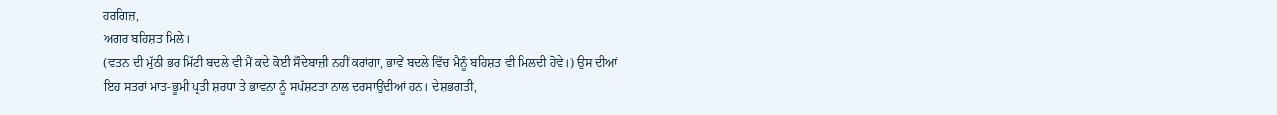ਹਰਗਿਜ਼,
ਅਗਰ ਬਹਿਸ਼ਤ ਮਿਲੇ।
(ਵਤਨ ਦੀ ਮੁੱਠੀ ਭਰ ਮਿੱਟੀ ਬਦਲੇ ਵੀ ਮੈਂ ਕਦੇ ਕੋਈ ਸੌਦੇਬਾਜ਼ੀ ਨਹੀਂ ਕਰਾਂਗਾ, ਭਾਵੇਂ ਬਦਲੇ ਵਿੱਚ ਮੈਨੂੰ ਬਹਿਸ਼ਤ ਵੀ ਮਿਲਦੀ ਹੋਵੇ।) ਉਸ ਦੀਆਂ ਇਹ ਸਤਰਾਂ ਮਾਤ-ਭੂਮੀ ਪ੍ਰਤੀ ਸ਼ਰਧਾ ਤੇ ਭਾਵਨਾ ਨੂੰ ਸਪੱਸ਼ਟਤਾ ਨਾਲ ਦਰਸਾਉਂਦੀਆਂ ਹਨ। ਦੇਸ਼ਭਗਤੀ,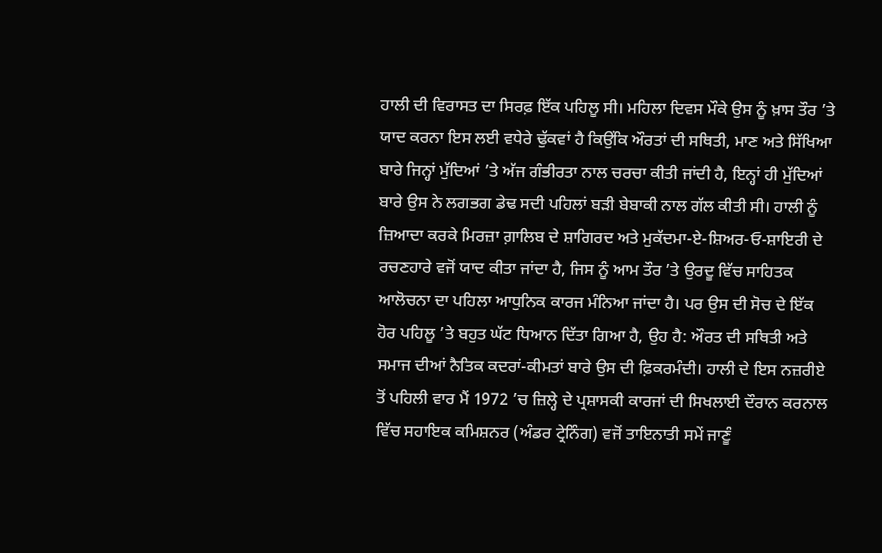ਹਾਲੀ ਦੀ ਵਿਰਾਸਤ ਦਾ ਸਿਰਫ਼ ਇੱਕ ਪਹਿਲੂ ਸੀ। ਮਹਿਲਾ ਦਿਵਸ ਮੌਕੇ ਉਸ ਨੂੰ ਖ਼ਾਸ ਤੌਰ ’ਤੇ ਯਾਦ ਕਰਨਾ ਇਸ ਲਈ ਵਧੇਰੇ ਢੁੱਕਵਾਂ ਹੈ ਕਿਉਂਕਿ ਔਰਤਾਂ ਦੀ ਸਥਿਤੀ, ਮਾਣ ਅਤੇ ਸਿੱਖਿਆ ਬਾਰੇ ਜਿਨ੍ਹਾਂ ਮੁੱਦਿਆਂ ’ਤੇ ਅੱਜ ਗੰਭੀਰਤਾ ਨਾਲ ਚਰਚਾ ਕੀਤੀ ਜਾਂਦੀ ਹੈ, ਇਨ੍ਹਾਂ ਹੀ ਮੁੱਦਿਆਂ ਬਾਰੇ ਉਸ ਨੇ ਲਗਭਗ ਡੇਢ ਸਦੀ ਪਹਿਲਾਂ ਬੜੀ ਬੇਬਾਕੀ ਨਾਲ ਗੱਲ ਕੀਤੀ ਸੀ। ਹਾਲੀ ਨੂੰ ਜ਼ਿਆਦਾ ਕਰਕੇ ਮਿਰਜ਼ਾ ਗ਼ਾਲਿਬ ਦੇ ਸ਼ਾਗਿਰਦ ਅਤੇ ਮੁਕੱਦਮਾ-ਏ-ਸ਼ਿਅਰ-ਓ-ਸ਼ਾਇਰੀ ਦੇ ਰਚਣਹਾਰੇ ਵਜੋਂ ਯਾਦ ਕੀਤਾ ਜਾਂਦਾ ਹੈ, ਜਿਸ ਨੂੰ ਆਮ ਤੌਰ ’ਤੇ ਉਰਦੂ ਵਿੱਚ ਸਾਹਿਤਕ ਆਲੋਚਨਾ ਦਾ ਪਹਿਲਾ ਆਧੁਨਿਕ ਕਾਰਜ ਮੰਨਿਆ ਜਾਂਦਾ ਹੈ। ਪਰ ਉਸ ਦੀ ਸੋਚ ਦੇ ਇੱਕ ਹੋਰ ਪਹਿਲੂ ’ਤੇ ਬਹੁਤ ਘੱਟ ਧਿਆਨ ਦਿੱਤਾ ਗਿਆ ਹੈ, ਉਹ ਹੈ: ਔਰਤ ਦੀ ਸਥਿਤੀ ਅਤੇ ਸਮਾਜ ਦੀਆਂ ਨੈਤਿਕ ਕਦਰਾਂ-ਕੀਮਤਾਂ ਬਾਰੇ ਉਸ ਦੀ ਫ਼ਿਕਰਮੰਦੀ। ਹਾਲੀ ਦੇ ਇਸ ਨਜ਼ਰੀਏ ਤੋਂ ਪਹਿਲੀ ਵਾਰ ਮੈਂ 1972 ’ਚ ਜ਼ਿਲ੍ਹੇ ਦੇ ਪ੍ਰਸ਼ਾਸਕੀ ਕਾਰਜਾਂ ਦੀ ਸਿਖਲਾਈ ਦੌਰਾਨ ਕਰਨਾਲ ਵਿੱਚ ਸਹਾਇਕ ਕਮਿਸ਼ਨਰ (ਅੰਡਰ ਟ੍ਰੇਨਿੰਗ) ਵਜੋਂ ਤਾਇਨਾਤੀ ਸਮੇਂ ਜਾਣੂੰ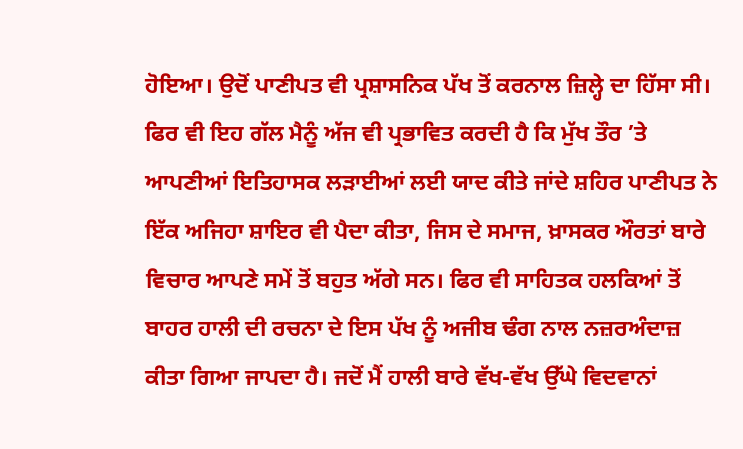ਹੋਇਆ। ਉਦੋਂ ਪਾਣੀਪਤ ਵੀ ਪ੍ਰਸ਼ਾਸਨਿਕ ਪੱਖ ਤੋਂ ਕਰਨਾਲ ਜ਼ਿਲ੍ਹੇ ਦਾ ਹਿੱਸਾ ਸੀ। ਫਿਰ ਵੀ ਇਹ ਗੱਲ ਮੈਨੂੰ ਅੱਜ ਵੀ ਪ੍ਰਭਾਵਿਤ ਕਰਦੀ ਹੈ ਕਿ ਮੁੱਖ ਤੌਰ ’ਤੇ ਆਪਣੀਆਂ ਇਤਿਹਾਸਕ ਲੜਾਈਆਂ ਲਈ ਯਾਦ ਕੀਤੇ ਜਾਂਦੇ ਸ਼ਹਿਰ ਪਾਣੀਪਤ ਨੇ ਇੱਕ ਅਜਿਹਾ ਸ਼ਾਇਰ ਵੀ ਪੈਦਾ ਕੀਤਾ, ਜਿਸ ਦੇ ਸਮਾਜ, ਖ਼ਾਸਕਰ ਔਰਤਾਂ ਬਾਰੇ ਵਿਚਾਰ ਆਪਣੇ ਸਮੇਂ ਤੋਂ ਬਹੁਤ ਅੱਗੇ ਸਨ। ਫਿਰ ਵੀ ਸਾਹਿਤਕ ਹਲਕਿਆਂ ਤੋਂ ਬਾਹਰ ਹਾਲੀ ਦੀ ਰਚਨਾ ਦੇ ਇਸ ਪੱਖ ਨੂੰ ਅਜੀਬ ਢੰਗ ਨਾਲ ਨਜ਼ਰਅੰਦਾਜ਼ ਕੀਤਾ ਗਿਆ ਜਾਪਦਾ ਹੈ। ਜਦੋਂ ਮੈਂ ਹਾਲੀ ਬਾਰੇ ਵੱਖ-ਵੱਖ ਉੱਘੇ ਵਿਦਵਾਨਾਂ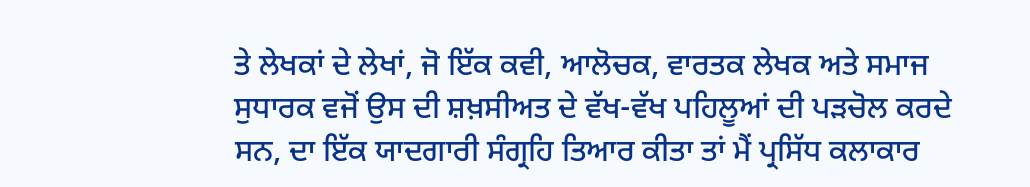ਤੇ ਲੇਖਕਾਂ ਦੇ ਲੇਖਾਂ, ਜੋ ਇੱਕ ਕਵੀ, ਆਲੋਚਕ, ਵਾਰਤਕ ਲੇਖਕ ਅਤੇ ਸਮਾਜ ਸੁਧਾਰਕ ਵਜੋਂ ਉਸ ਦੀ ਸ਼ਖ਼ਸੀਅਤ ਦੇ ਵੱਖ-ਵੱਖ ਪਹਿਲੂਆਂ ਦੀ ਪੜਚੋਲ ਕਰਦੇ ਸਨ, ਦਾ ਇੱਕ ਯਾਦਗਾਰੀ ਸੰਗ੍ਰਹਿ ਤਿਆਰ ਕੀਤਾ ਤਾਂ ਮੈਂ ਪ੍ਰਸਿੱਧ ਕਲਾਕਾਰ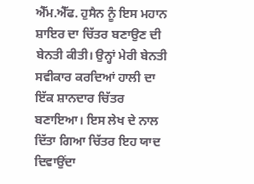ਐੱਮ.ਐੱਫ. ਹੁਸੈਨ ਨੂੰ ਇਸ ਮਹਾਨ ਸ਼ਾਇਰ ਦਾ ਚਿੱਤਰ ਬਣਾਉਣ ਦੀ ਬੇਨਤੀ ਕੀਤੀ। ਉਨ੍ਹਾਂ ਮੇਰੀ ਬੇਨਤੀ ਸਵੀਕਾਰ ਕਰਦਿਆਂ ਹਾਲੀ ਦਾ ਇੱਕ ਸ਼ਾਨਦਾਰ ਚਿੱਤਰ ਬਣਾਇਆ। ਇਸ ਲੇਖ ਦੇ ਨਾਲ ਦਿੱਤਾ ਗਿਆ ਚਿੱਤਰ ਇਹ ਯਾਦ ਦਿਵਾਉਂਦਾ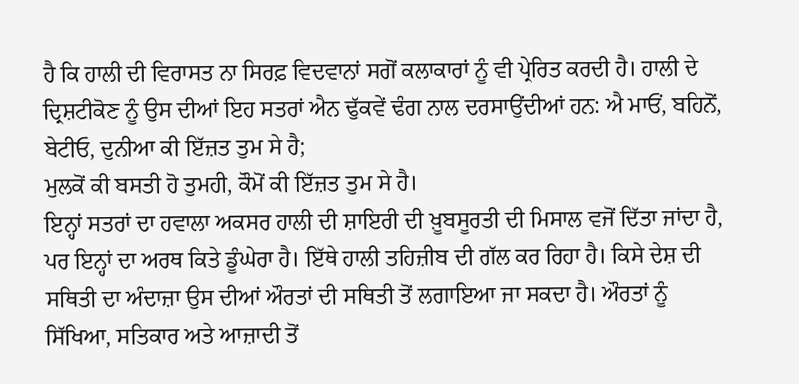ਹੈ ਕਿ ਹਾਲੀ ਦੀ ਵਿਰਾਸਤ ਨਾ ਸਿਰਫ਼ ਵਿਦਵਾਨਾਂ ਸਗੋਂ ਕਲਾਕਾਰਾਂ ਨੂੰ ਵੀ ਪ੍ਰੇਰਿਤ ਕਰਦੀ ਹੈ। ਹਾਲੀ ਦੇ ਦ੍ਰਿਸ਼ਟੀਕੋਣ ਨੂੰ ਉਸ ਦੀਆਂ ਇਹ ਸਤਰਾਂ ਐਨ ਢੁੱਕਵੇਂ ਢੰਗ ਨਾਲ ਦਰਸਾਉਂਦੀਆਂ ਹਨ: ਐ ਮਾਓਂ, ਬਹਿਨੋਂ, ਬੇਟੀਓ, ਦੁਨੀਆ ਕੀ ਇੱਜ਼ਤ ਤੁਮ ਸੇ ਹੈ;
ਮੁਲਕੋਂ ਕੀ ਬਸਤੀ ਹੋ ਤੁਮਹੀ, ਕੌਮੋਂ ਕੀ ਇੱਜ਼ਤ ਤੁਮ ਸੇ ਹੈ।
ਇਨ੍ਹਾਂ ਸਤਰਾਂ ਦਾ ਹਵਾਲਾ ਅਕਸਰ ਹਾਲੀ ਦੀ ਸ਼ਾਇਰੀ ਦੀ ਖ਼ੂਬਸੂਰਤੀ ਦੀ ਮਿਸਾਲ ਵਜੋਂ ਦਿੱਤਾ ਜਾਂਦਾ ਹੈ, ਪਰ ਇਨ੍ਹਾਂ ਦਾ ਅਰਥ ਕਿਤੇ ਡੂੰਘੇਰਾ ਹੈ। ਇੱਥੇ ਹਾਲੀ ਤਹਿਜ਼ੀਬ ਦੀ ਗੱਲ ਕਰ ਰਿਹਾ ਹੈ। ਕਿਸੇ ਦੇਸ਼ ਦੀ ਸਥਿਤੀ ਦਾ ਅੰਦਾਜ਼ਾ ਉਸ ਦੀਆਂ ਔਰਤਾਂ ਦੀ ਸਥਿਤੀ ਤੋਂ ਲਗਾਇਆ ਜਾ ਸਕਦਾ ਹੈ। ਔਰਤਾਂ ਨੂੰ ਸਿੱਖਿਆ, ਸਤਿਕਾਰ ਅਤੇ ਆਜ਼ਾਦੀ ਤੋਂ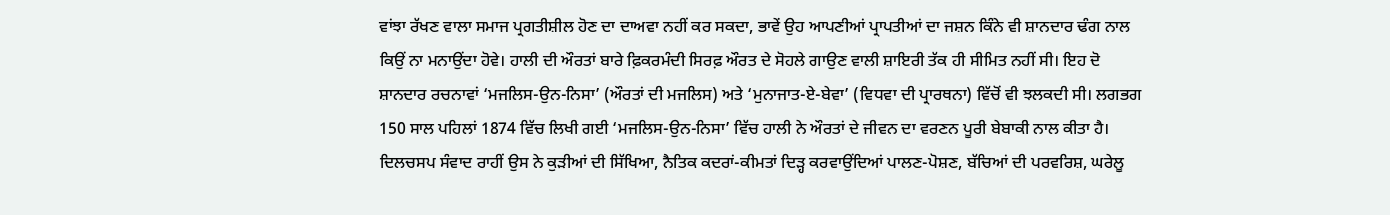ਵਾਂਝਾ ਰੱਖਣ ਵਾਲਾ ਸਮਾਜ ਪ੍ਰਗਤੀਸ਼ੀਲ ਹੋਣ ਦਾ ਦਾਅਵਾ ਨਹੀਂ ਕਰ ਸਕਦਾ, ਭਾਵੇਂ ਉਹ ਆਪਣੀਆਂ ਪ੍ਰਾਪਤੀਆਂ ਦਾ ਜਸ਼ਨ ਕਿੰਨੇ ਵੀ ਸ਼ਾਨਦਾਰ ਢੰਗ ਨਾਲ ਕਿਉਂ ਨਾ ਮਨਾਉਂਦਾ ਹੋਵੇ। ਹਾਲੀ ਦੀ ਔਰਤਾਂ ਬਾਰੇ ਫ਼ਿਕਰਮੰਦੀ ਸਿਰਫ਼ ਔਰਤ ਦੇ ਸੋਹਲੇ ਗਾਉਣ ਵਾਲੀ ਸ਼ਾਇਰੀ ਤੱਕ ਹੀ ਸੀਮਿਤ ਨਹੀਂ ਸੀ। ਇਹ ਦੋ ਸ਼ਾਨਦਾਰ ਰਚਨਾਵਾਂ ‘ਮਜਲਿਸ-ਉਨ-ਨਿਸਾ’ (ਔਰਤਾਂ ਦੀ ਮਜਲਿਸ) ਅਤੇ ‘ਮੁਨਾਜਾਤ-ਏ-ਬੇਵਾ’ (ਵਿਧਵਾ ਦੀ ਪ੍ਰਾਰਥਨਾ) ਵਿੱਚੋਂ ਵੀ ਝਲਕਦੀ ਸੀ। ਲਗਭਗ 150 ਸਾਲ ਪਹਿਲਾਂ 1874 ਵਿੱਚ ਲਿਖੀ ਗਈ ‘ਮਜਲਿਸ-ਉਨ-ਨਿਸਾ’ ਵਿੱਚ ਹਾਲੀ ਨੇ ਔਰਤਾਂ ਦੇ ਜੀਵਨ ਦਾ ਵਰਣਨ ਪੂਰੀ ਬੇਬਾਕੀ ਨਾਲ ਕੀਤਾ ਹੈ। ਦਿਲਚਸਪ ਸੰਵਾਦ ਰਾਹੀਂ ਉਸ ਨੇ ਕੁੜੀਆਂ ਦੀ ਸਿੱਖਿਆ, ਨੈਤਿਕ ਕਦਰਾਂ-ਕੀਮਤਾਂ ਦਿੜ੍ਹ ਕਰਵਾਉਂਦਿਆਂ ਪਾਲਣ-ਪੋਸ਼ਣ, ਬੱਚਿਆਂ ਦੀ ਪਰਵਰਿਸ਼, ਘਰੇਲੂ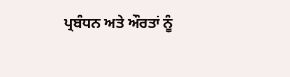ਪ੍ਰਬੰਧਨ ਅਤੇ ਔਰਤਾਂ ਨੂੰ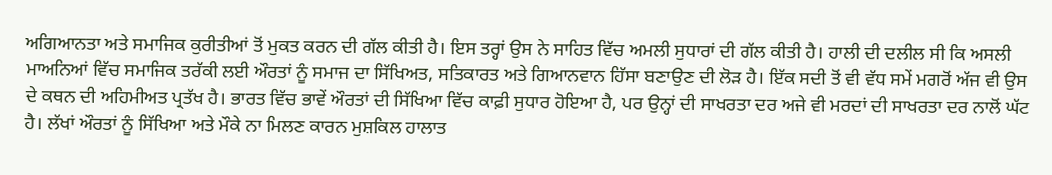ਅਗਿਆਨਤਾ ਅਤੇ ਸਮਾਜਿਕ ਕੁਰੀਤੀਆਂ ਤੋਂ ਮੁਕਤ ਕਰਨ ਦੀ ਗੱਲ ਕੀਤੀ ਹੈ। ਇਸ ਤਰ੍ਹਾਂ ਉਸ ਨੇ ਸਾਹਿਤ ਵਿੱਚ ਅਮਲੀ ਸੁਧਾਰਾਂ ਦੀ ਗੱਲ ਕੀਤੀ ਹੈ। ਹਾਲੀ ਦੀ ਦਲੀਲ ਸੀ ਕਿ ਅਸਲੀ ਮਾਅਨਿਆਂ ਵਿੱਚ ਸਮਾਜਿਕ ਤਰੱਕੀ ਲਈ ਔਰਤਾਂ ਨੂੰ ਸਮਾਜ ਦਾ ਸਿੱਖਿਅਤ, ਸਤਿਕਾਰਤ ਅਤੇ ਗਿਆਨਵਾਨ ਹਿੱਸਾ ਬਣਾਉਣ ਦੀ ਲੋੜ ਹੈ। ਇੱਕ ਸਦੀ ਤੋਂ ਵੀ ਵੱਧ ਸਮੇਂ ਮਗਰੋਂ ਅੱਜ ਵੀ ਉਸ ਦੇ ਕਥਨ ਦੀ ਅਹਿਮੀਅਤ ਪ੍ਰਤੱਖ ਹੈ। ਭਾਰਤ ਵਿੱਚ ਭਾਵੇਂ ਔਰਤਾਂ ਦੀ ਸਿੱਖਿਆ ਵਿੱਚ ਕਾਫ਼ੀ ਸੁਧਾਰ ਹੋਇਆ ਹੈ, ਪਰ ਉਨ੍ਹਾਂ ਦੀ ਸਾਖਰਤਾ ਦਰ ਅਜੇ ਵੀ ਮਰਦਾਂ ਦੀ ਸਾਖਰਤਾ ਦਰ ਨਾਲੋਂ ਘੱਟ ਹੈ। ਲੱਖਾਂ ਔਰਤਾਂ ਨੂੰ ਸਿੱਖਿਆ ਅਤੇ ਮੌਕੇ ਨਾ ਮਿਲਣ ਕਾਰਨ ਮੁਸ਼ਕਿਲ ਹਾਲਾਤ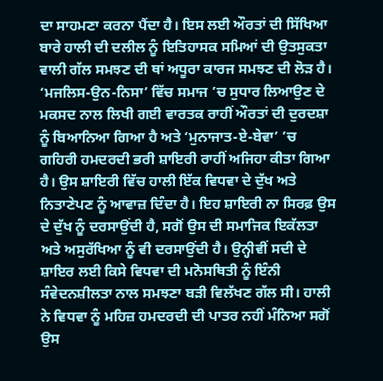ਦਾ ਸਾਹਮਣਾ ਕਰਨਾ ਪੈਂਦਾ ਹੈ। ਇਸ ਲਈ ਔਰਤਾਂ ਦੀ ਸਿੱਖਿਆ ਬਾਰੇ ਹਾਲੀ ਦੀ ਦਲੀਲ ਨੂੰ ਇਤਿਹਾਸਕ ਸਮਿਆਂ ਦੀ ਉਤਸੁਕਤਾ ਵਾਲੀ ਗੱਲ ਸਮਝਣ ਦੀ ਥਾਂ ਅਧੂਰਾ ਕਾਰਜ ਸਮਝਣ ਦੀ ਲੋੜ ਹੈ। ‘ਮਜਲਿਸ-ਉਨ-ਨਿਸਾ’ ਵਿੱਚ ਸਮਾਜ ’ਚ ਸੁਧਾਰ ਲਿਆਉਣ ਦੇ ਮਕਸਦ ਨਾਲ ਲਿਖੀ ਗਈ ਵਾਰਤਕ ਰਾਹੀਂ ਔਰਤਾਂ ਦੀ ਦੁਰਦਸ਼ਾ ਨੂੰ ਬਿਆਨਿਆ ਗਿਆ ਹੈ ਅਤੇ ‘ਮੁਨਾਜਾਤ-ਏ-ਬੇਵਾ’ ’ਚ ਗਹਿਰੀ ਹਮਦਰਦੀ ਭਰੀ ਸ਼ਾਇਰੀ ਰਾਹੀਂ ਅਜਿਹਾ ਕੀਤਾ ਗਿਆ ਹੈ। ਉਸ ਸ਼ਾਇਰੀ ਵਿੱਚ ਹਾਲੀ ਇੱਕ ਵਿਧਵਾ ਦੇ ਦੁੱਖ ਅਤੇ ਨਿਤਾਣੇਪਣ ਨੂੰ ਆਵਾਜ਼ ਦਿੰਦਾ ਹੈ। ਇਹ ਸ਼ਾਇਰੀ ਨਾ ਸਿਰਫ਼ ਉਸ ਦੇ ਦੁੱਖ ਨੂੰ ਦਰਸਾਉਂਦੀ ਹੈ, ਸਗੋਂ ਉਸ ਦੀ ਸਮਾਜਿਕ ਇਕੱਲਤਾ ਅਤੇ ਅਸੁਰੱਖਿਆ ਨੂੰ ਵੀ ਦਰਸਾਉਂਦੀ ਹੈ। ਉਨ੍ਹੀਵੀਂ ਸਦੀ ਦੇ ਸ਼ਾਇਰ ਲਈ ਕਿਸੇ ਵਿਧਵਾ ਦੀ ਮਨੋਸਥਿਤੀ ਨੂੰ ਇੰਨੀ ਸੰਵੇਦਨਸ਼ੀਲਤਾ ਨਾਲ ਸਮਝਣਾ ਬੜੀ ਵਿਲੱਖਣ ਗੱਲ ਸੀ। ਹਾਲੀ ਨੇ ਵਿਧਵਾ ਨੂੰ ਮਹਿਜ਼ ਹਮਦਰਦੀ ਦੀ ਪਾਤਰ ਨਹੀਂ ਮੰਨਿਆ ਸਗੋਂ ਉਸ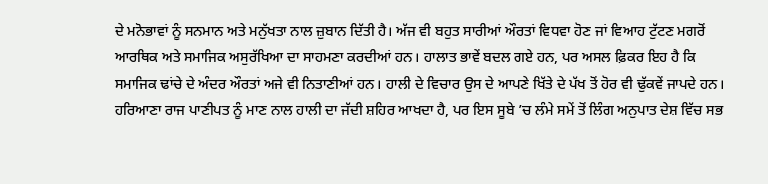ਦੇ ਮਨੋਭਾਵਾਂ ਨੂੰ ਸਨਮਾਨ ਅਤੇ ਮਨੁੱਖਤਾ ਨਾਲ ਜ਼ੁਬਾਨ ਦਿੱਤੀ ਹੈ। ਅੱਜ ਵੀ ਬਹੁਤ ਸਾਰੀਆਂ ਔਰਤਾਂ ਵਿਧਵਾ ਹੋਣ ਜਾਂ ਵਿਆਹ ਟੁੱਟਣ ਮਗਰੋਂ ਆਰਥਿਕ ਅਤੇ ਸਮਾਜਿਕ ਅਸੁਰੱਖਿਆ ਦਾ ਸਾਹਮਣਾ ਕਰਦੀਆਂ ਹਨ। ਹਾਲਾਤ ਭਾਵੇਂ ਬਦਲ ਗਏ ਹਨ, ਪਰ ਅਸਲ ਫ਼ਿਕਰ ਇਹ ਹੈ ਕਿ ਸਮਾਜਿਕ ਢਾਂਚੇ ਦੇ ਅੰਦਰ ਔਰਤਾਂ ਅਜੇ ਵੀ ਨਿਤਾਣੀਆਂ ਹਨ। ਹਾਲੀ ਦੇ ਵਿਚਾਰ ਉਸ ਦੇ ਆਪਣੇ ਖਿੱਤੇ ਦੇ ਪੱਖ ਤੋਂ ਹੋਰ ਵੀ ਢੁੱਕਵੇਂ ਜਾਪਦੇ ਹਨ। ਹਰਿਆਣਾ ਰਾਜ ਪਾਣੀਪਤ ਨੂੰ ਮਾਣ ਨਾਲ ਹਾਲੀ ਦਾ ਜੱਦੀ ਸ਼ਹਿਰ ਆਖਦਾ ਹੈ, ਪਰ ਇਸ ਸੂਬੇ ’ਚ ਲੰਮੇ ਸਮੇਂ ਤੋਂ ਲਿੰਗ ਅਨੁਪਾਤ ਦੇਸ਼ ਵਿੱਚ ਸਭ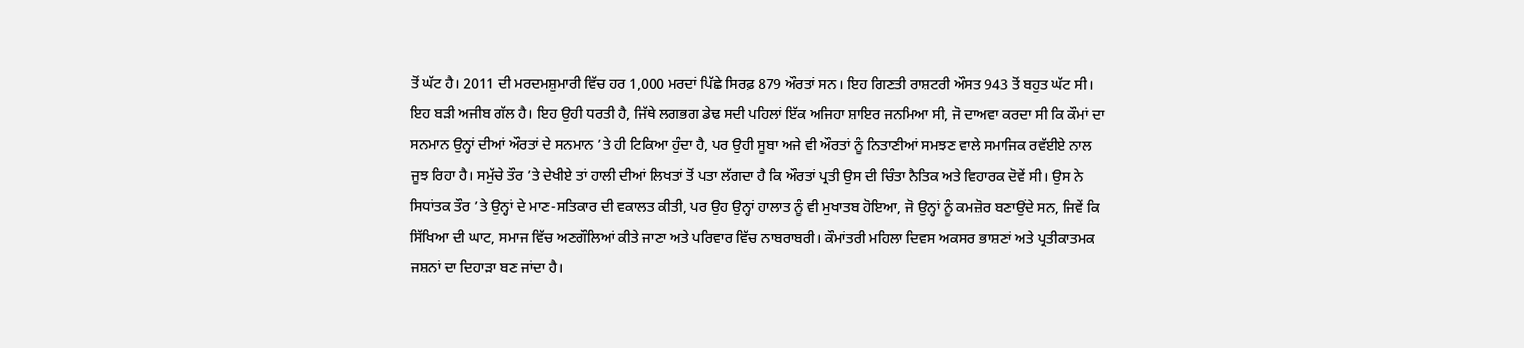ਤੋਂ ਘੱਟ ਹੈ। 2011 ਦੀ ਮਰਦਮਸ਼ੁਮਾਰੀ ਵਿੱਚ ਹਰ 1,000 ਮਰਦਾਂ ਪਿੱਛੇ ਸਿਰਫ਼ 879 ਔਰਤਾਂ ਸਨ। ਇਹ ਗਿਣਤੀ ਰਾਸ਼ਟਰੀ ਔਸਤ 943 ਤੋਂ ਬਹੁਤ ਘੱਟ ਸੀ। ਇਹ ਬੜੀ ਅਜੀਬ ਗੱਲ ਹੈ। ਇਹ ਉਹੀ ਧਰਤੀ ਹੈ, ਜਿੱਥੇ ਲਗਭਗ ਡੇਢ ਸਦੀ ਪਹਿਲਾਂ ਇੱਕ ਅਜਿਹਾ ਸ਼ਾਇਰ ਜਨਮਿਆ ਸੀ, ਜੋ ਦਾਅਵਾ ਕਰਦਾ ਸੀ ਕਿ ਕੌਮਾਂ ਦਾ ਸਨਮਾਨ ਉਨ੍ਹਾਂ ਦੀਆਂ ਔਰਤਾਂ ਦੇ ਸਨਮਾਨ ’ਤੇ ਹੀ ਟਿਕਿਆ ਹੁੰਦਾ ਹੈ, ਪਰ ਉਹੀ ਸੂਬਾ ਅਜੇ ਵੀ ਔਰਤਾਂ ਨੂੰ ਨਿਤਾਣੀਆਂ ਸਮਝਣ ਵਾਲੇ ਸਮਾਜਿਕ ਰਵੱਈਏ ਨਾਲ ਜੂਝ ਰਿਹਾ ਹੈ। ਸਮੁੱਚੇ ਤੌਰ ’ਤੇ ਦੇਖੀਏ ਤਾਂ ਹਾਲੀ ਦੀਆਂ ਲਿਖਤਾਂ ਤੋਂ ਪਤਾ ਲੱਗਦਾ ਹੈ ਕਿ ਔਰਤਾਂ ਪ੍ਰਤੀ ਉਸ ਦੀ ਚਿੰਤਾ ਨੈਤਿਕ ਅਤੇ ਵਿਹਾਰਕ ਦੋਵੇਂ ਸੀ। ਉਸ ਨੇ ਸਿਧਾਂਤਕ ਤੌਰ ’ਤੇ ਉਨ੍ਹਾਂ ਦੇ ਮਾਣ-ਸਤਿਕਾਰ ਦੀ ਵਕਾਲਤ ਕੀਤੀ, ਪਰ ਉਹ ਉਨ੍ਹਾਂ ਹਾਲਾਤ ਨੂੰ ਵੀ ਮੁਖਾਤਬ ਹੋਇਆ, ਜੋ ਉਨ੍ਹਾਂ ਨੂੰ ਕਮਜ਼ੋਰ ਬਣਾਉਂਦੇ ਸਨ, ਜਿਵੇਂ ਕਿ ਸਿੱਖਿਆ ਦੀ ਘਾਟ, ਸਮਾਜ ਵਿੱਚ ਅਣਗੌਲਿਆਂ ਕੀਤੇ ਜਾਣਾ ਅਤੇ ਪਰਿਵਾਰ ਵਿੱਚ ਨਾਬਰਾਬਰੀ। ਕੌਮਾਂਤਰੀ ਮਹਿਲਾ ਦਿਵਸ ਅਕਸਰ ਭਾਸ਼ਣਾਂ ਅਤੇ ਪ੍ਰਤੀਕਾਤਮਕ ਜਸ਼ਨਾਂ ਦਾ ਦਿਹਾੜਾ ਬਣ ਜਾਂਦਾ ਹੈ।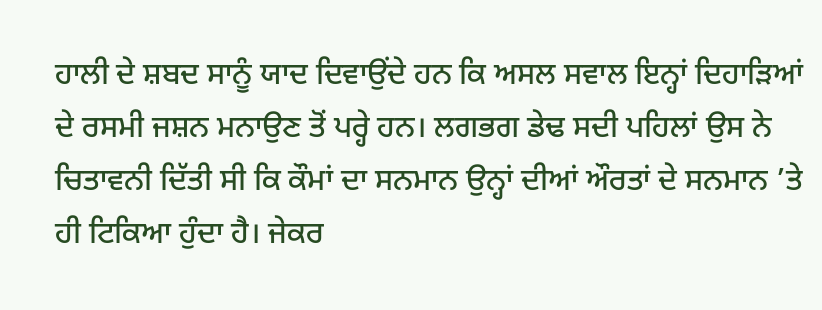ਹਾਲੀ ਦੇ ਸ਼ਬਦ ਸਾਨੂੰ ਯਾਦ ਦਿਵਾਉਂਦੇ ਹਨ ਕਿ ਅਸਲ ਸਵਾਲ ਇਨ੍ਹਾਂ ਦਿਹਾੜਿਆਂ ਦੇ ਰਸਮੀ ਜਸ਼ਨ ਮਨਾਉਣ ਤੋਂ ਪਰ੍ਹੇ ਹਨ। ਲਗਭਗ ਡੇਢ ਸਦੀ ਪਹਿਲਾਂ ਉਸ ਨੇ ਚਿਤਾਵਨੀ ਦਿੱਤੀ ਸੀ ਕਿ ਕੌਮਾਂ ਦਾ ਸਨਮਾਨ ਉਨ੍ਹਾਂ ਦੀਆਂ ਔਰਤਾਂ ਦੇ ਸਨਮਾਨ ’ਤੇ ਹੀ ਟਿਕਿਆ ਹੁੰਦਾ ਹੈ। ਜੇਕਰ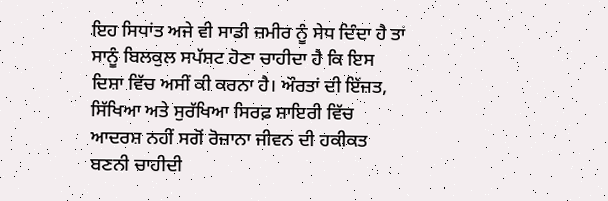ਇਹ ਸਿਧਾਂਤ ਅਜੇ ਵੀ ਸਾਡੀ ਜ਼ਮੀਰ ਨੂੰ ਸੇਧ ਦਿੰਦਾ ਹੈ ਤਾਂ ਸਾਨੂੰ ਬਿਲਕੁਲ ਸਪੱਸ਼ਟ ਹੋਣਾ ਚਾਹੀਦਾ ਹੈ ਕਿ ਇਸ ਦਿਸ਼ਾ ਵਿੱਚ ਅਸੀਂ ਕੀ ਕਰਨਾ ਹੈ। ਔਰਤਾਂ ਦੀ ਇੱਜ਼ਤ, ਸਿੱਖਿਆ ਅਤੇ ਸੁਰੱਖਿਆ ਸਿਰਫ਼ ਸ਼ਾਇਰੀ ਵਿੱਚ ਆਦਰਸ਼ ਨਹੀਂ ਸਗੋਂ ਰੋਜ਼ਾਨਾ ਜੀਵਨ ਦੀ ਹਕੀਕਤ ਬਣਨੀ ਚਾਹੀਦੀ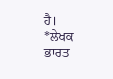ਹੈ।
*ਲੇਖਕ ਭਾਰਤ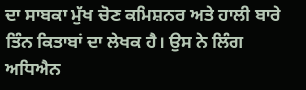ਦਾ ਸਾਬਕਾ ਮੁੱਖ ਚੋਣ ਕਮਿਸ਼ਨਰ ਅਤੇ ਹਾਲੀ ਬਾਰੇ ਤਿੰਨ ਕਿਤਾਬਾਂ ਦਾ ਲੇਖਕ ਹੈ। ਉਸ ਨੇ ਲਿੰਗ ਅਧਿਐਨ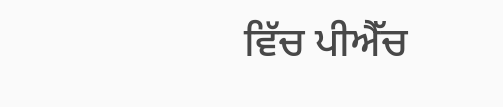ਵਿੱਚ ਪੀਐੱਚ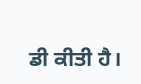ਡੀ ਕੀਤੀ ਹੈ।